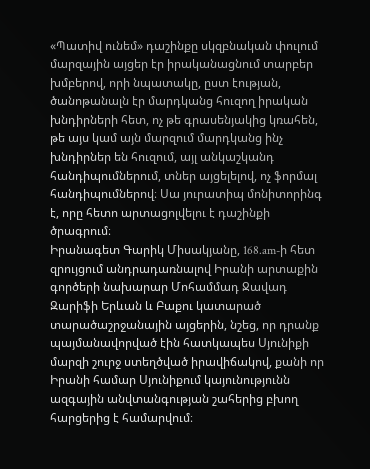«Պատիվ ունեմ» դաշինքը սկզբնական փուլում մարզային այցեր էր իրականացնում տարբեր խմբերով, որի նպատակը, ըստ էության, ծանոթանալն էր մարդկանց հուզող իրական խնդիրների հետ, ոչ թե գրասենյակից կռահեն, թե այս կամ այն մարզում մարդկանց ինչ խնդիրներ են հուզում, այլ անկաշկանդ հանդիպումներում, տներ այցելելով, ոչ ֆորմալ հանդիպումներով։ Սա յուրատիպ մոնիտորինգ է, որը հետո արտացոլվելու է դաշինքի ծրագրում։
Իրանագետ Գարիկ Միսակյանը, 168.am-ի հետ զրույցում անդրադառնալով Իրանի արտաքին գործերի նախարար Մոհամմադ Ջավադ Զարիֆի Երևան և Բաքու կատարած տարածաշրջանային այցերին, նշեց, որ դրանք պայմանավորված էին հատկապես Սյունիքի մարզի շուրջ ստեղծված իրավիճակով, քանի որ Իրանի համար Սյունիքում կայունությունն ազգային անվտանգության շահերից բխող հարցերից է համարվում։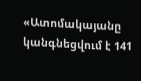«Ատոմակայանը կանգնեցվում է 141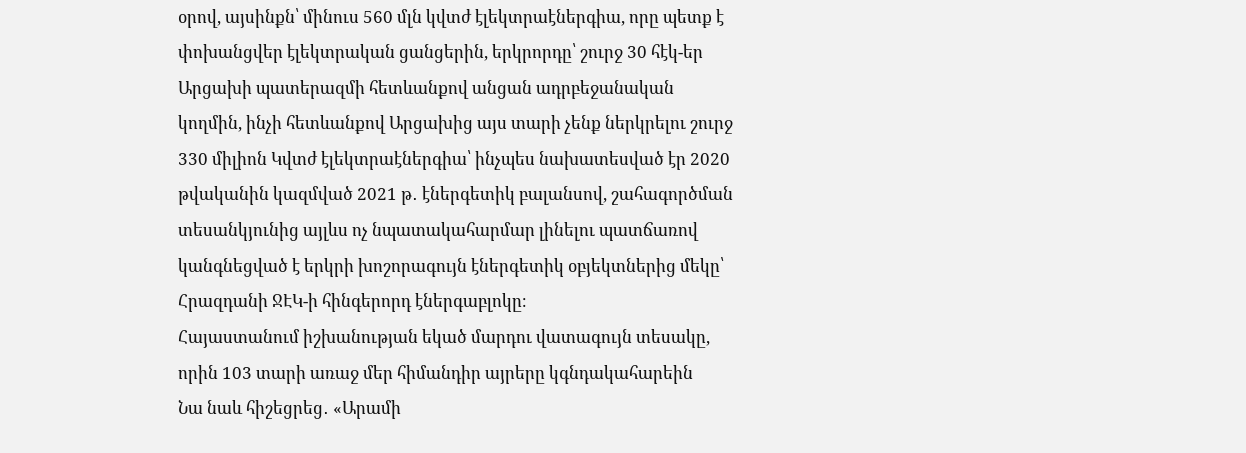օրով, այսինքն՝ մինուս 560 մլն կվտժ էլեկտրաէներգիա, որը պետք է փոխանցվեր էլեկտրական ցանցերին, երկրորդը՝ շուրջ 30 հէկ-եր Արցախի պատերազմի հետևանքով անցան ադրբեջանական կողմին, ինչի հետևանքով Արցախից այս տարի չենք ներկրելու շուրջ 330 միլիոն Կվտժ էլեկտրաէներգիա՝ ինչպես նախատեսված էր 2020 թվականին կազմված 2021 թ․ էներգետիկ բալանսով, շահագործման տեսանկյունից այլևս ոչ նպատակահարմար լինելու պատճառով կանգնեցված է երկրի խոշորագույն էներգետիկ օբյեկտներից մեկը՝ Հրազդանի ՋԷԿ-ի հինգերորդ էներգաբլոկը։
Հայաստանում իշխանության եկած մարդու վատագույն տեսակը, որին 103 տարի առաջ մեր հիմանդիր այրերը կգնդակահարեին
Նա նաև հիշեցրեց․ «Արամի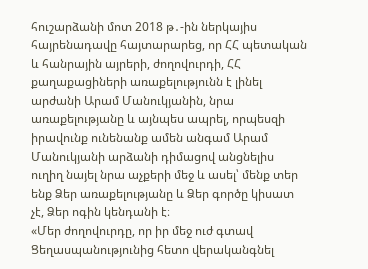հուշարձանի մոտ 2018 թ․-ին ներկայիս հայրենադավը հայտարարեց, որ ՀՀ պետական և հանրային այրերի, ժողովուրդի, ՀՀ քաղաքացիների առաքելությունն է լինել արժանի Արամ Մանուկյանին, նրա առաքելությանը և այնպես ապրել, որպեսզի իրավունք ունենանք ամեն անգամ Արամ Մանուկյանի արձանի դիմացով անցնելիս ուղիղ նայել նրա աչքերի մեջ և ասել՝ մենք տեր ենք Ձեր առաքելությանը և Ձեր գործը կիսատ չէ, Ձեր ոգին կենդանի է։
«Մեր ժողովուրդը, որ իր մեջ ուժ գտավ Ցեղասպանությունից հետո վերականգնել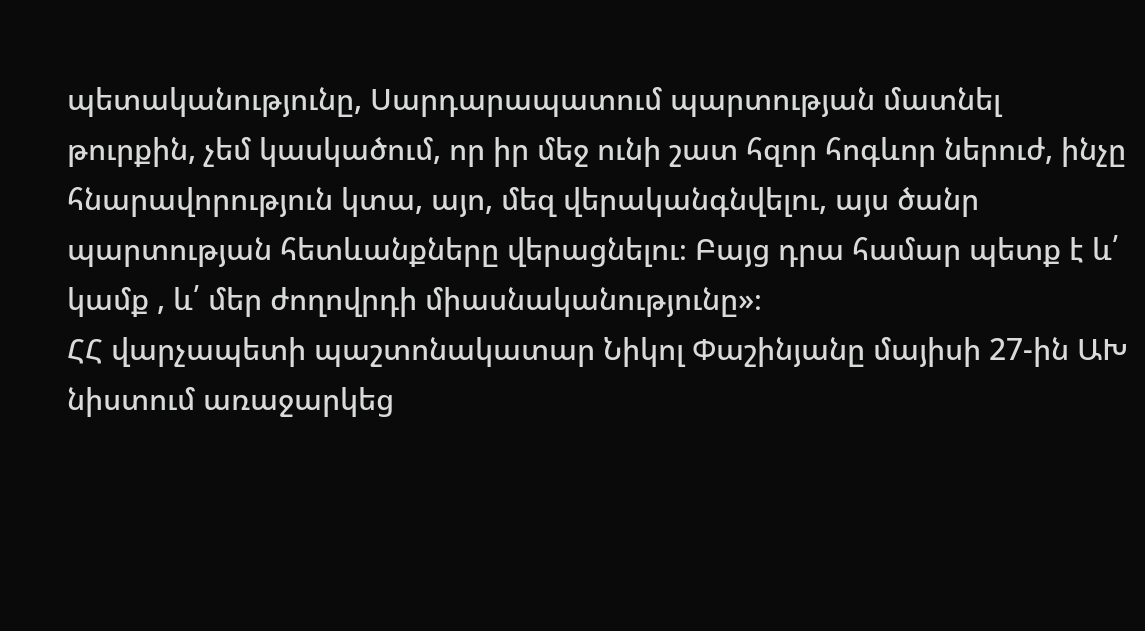պետականությունը, Սարդարապատում պարտության մատնել թուրքին, չեմ կասկածում, որ իր մեջ ունի շատ հզոր հոգևոր ներուժ, ինչը հնարավորություն կտա, այո, մեզ վերականգնվելու, այս ծանր պարտության հետևանքները վերացնելու։ Բայց դրա համար պետք է և՛ կամք , և՛ մեր ժողովրդի միասնականությունը»։
ՀՀ վարչապետի պաշտոնակատար Նիկոլ Փաշինյանը մայիսի 27-ին ԱԽ նիստում առաջարկեց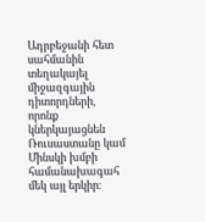Ադրբեջանի հետ սահմանին տեղակայել միջազգային դիտորդների, որոնք կներկայացնեն Ռուսաստանը կամ Մինսկի խմբի համանախագահ մեկ այլ երկիր։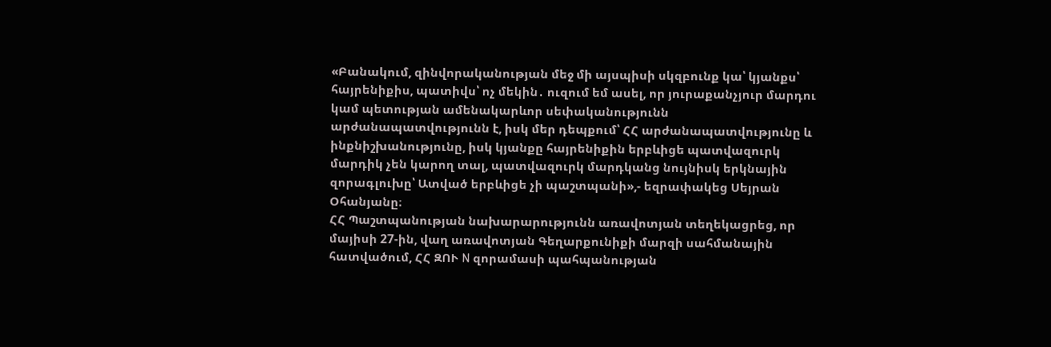«Բանակում, զինվորականության մեջ մի այսպիսի սկզբունք կա՝ կյանքս՝ հայրենիքիս, պատիվս՝ ոչ մեկին․ ուզում եմ ասել, որ յուրաքանչյուր մարդու կամ պետության ամենակարևոր սեփականությունն արժանապատվությունն է, իսկ մեր դեպքում՝ ՀՀ արժանապատվությունը և ինքնիշխանությունը, իսկ կյանքը հայրենիքին երբևիցե պատվազուրկ մարդիկ չեն կարող տալ, պատվազուրկ մարդկանց նույնիսկ երկնային զորագլուխը՝ Ատված երբևիցե չի պաշտպանի»,- եզրափակեց Սեյրան Օհանյանը։
ՀՀ Պաշտպանության նախարարությունն առավոտյան տեղեկացրեց, որ մայիսի 27-ին, վաղ առավոտյան Գեղարքունիքի մարզի սահմանային հատվածում, ՀՀ ԶՈՒ N զորամասի պահպանության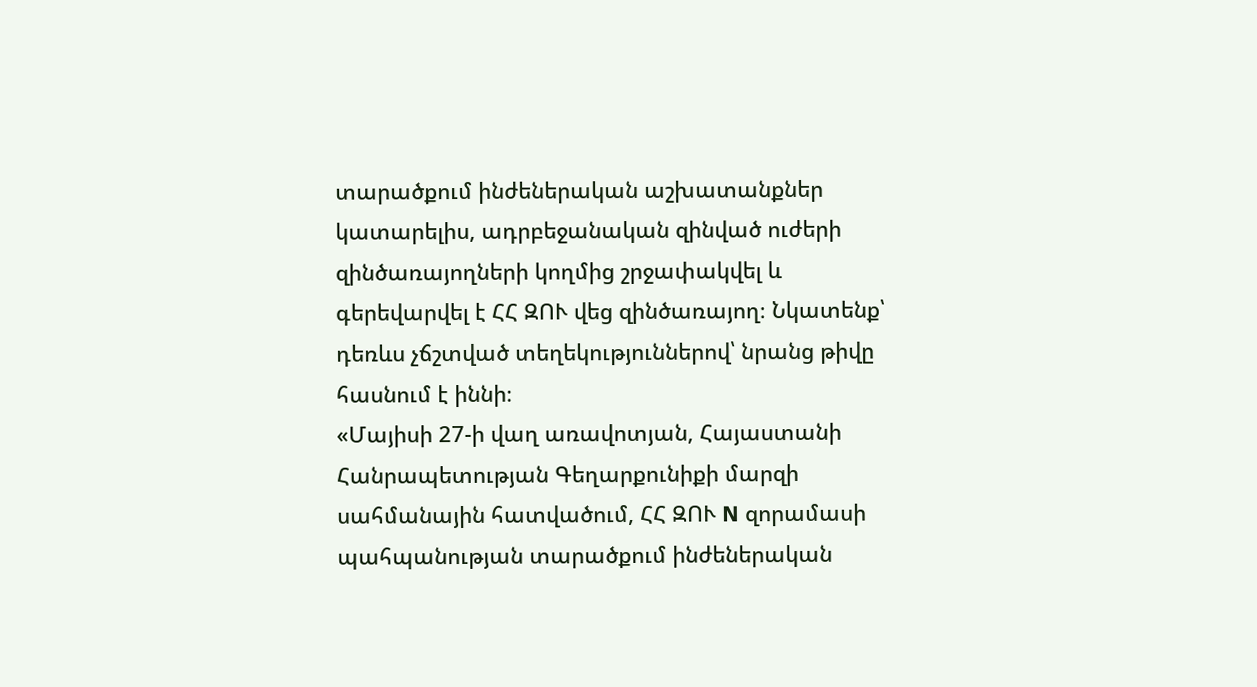տարածքում ինժեներական աշխատանքներ կատարելիս, ադրբեջանական զինված ուժերի զինծառայողների կողմից շրջափակվել և գերեվարվել է ՀՀ ԶՈՒ վեց զինծառայող։ Նկատենք՝ դեռևս չճշտված տեղեկություններով՝ նրանց թիվը հասնում է իննի։
«Մայիսի 27-ի վաղ առավոտյան, Հայաստանի Հանրապետության Գեղարքունիքի մարզի սահմանային հատվածում, ՀՀ ԶՈՒ N զորամասի պահպանության տարածքում ինժեներական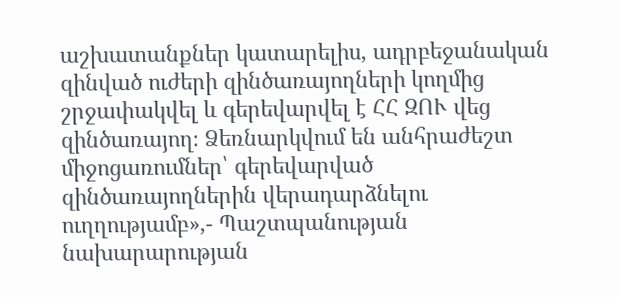աշխատանքներ կատարելիս, ադրբեջանական զինված ուժերի զինծառայողների կողմից շրջափակվել և գերեվարվել է ՀՀ ԶՈՒ վեց զինծառայող։ Ձեռնարկվում են անհրաժեշտ միջոցառումներ՝ գերեվարված զինծառայողներին վերադարձնելու ուղղությամբ»,- Պաշտպանության նախարարության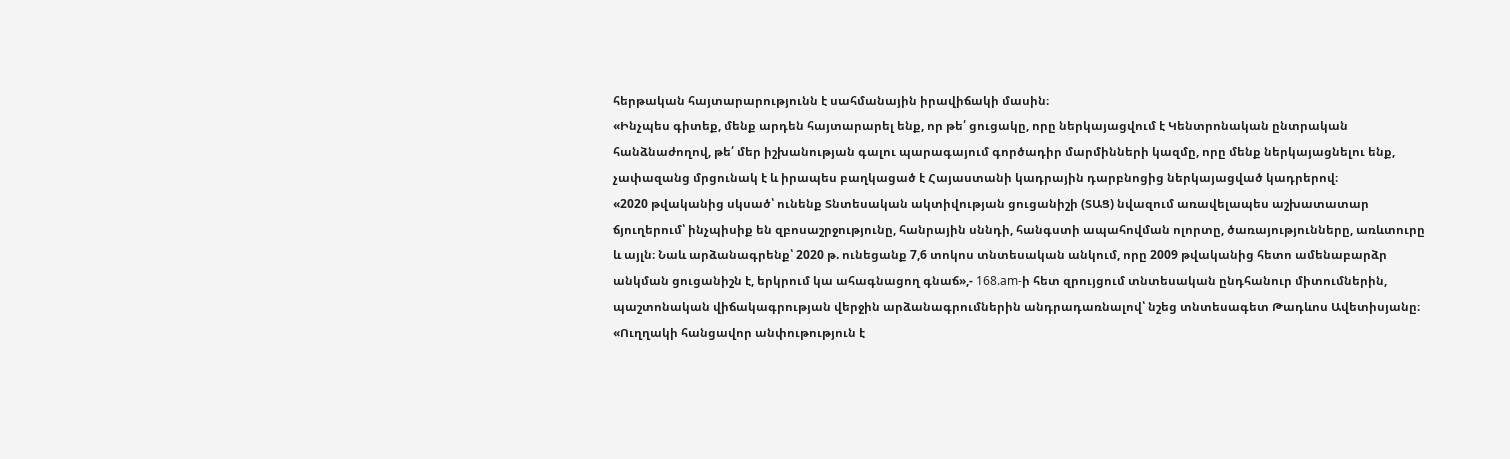հերթական հայտարարությունն է սահմանային իրավիճակի մասին։
«Ինչպես գիտեք, մենք արդեն հայտարարել ենք, որ թե՛ ցուցակը, որը ներկայացվում է Կենտրոնական ընտրական հանձնաժողով, թե՛ մեր իշխանության գալու պարագայում գործադիր մարմինների կազմը, որը մենք ներկայացնելու ենք, չափազանց մրցունակ է և իրապես բաղկացած է Հայաստանի կադրային դարբնոցից ներկայացված կադրերով։
«2020 թվականից սկսած՝ ունենք Տնտեսական ակտիվության ցուցանիշի (ՏԱՑ) նվազում առավելապես աշխատատար ճյուղերում՝ ինչպիսիք են զբոսաշրջությունը, հանրային սննդի, հանգստի ապահովման ոլորտը, ծառայությունները, առևտուրը և այլն։ Նաև արձանագրենք՝ 2020 թ. ունեցանք 7,6 տոկոս տնտեսական անկում, որը 2009 թվականից հետո ամենաբարձր անկման ցուցանիշն է, երկրում կա ահագնացող գնաճ»,- 168.am-ի հետ զրույցում տնտեսական ընդհանուր միտումներին, պաշտոնական վիճակագրության վերջին արձանագրումներին անդրադառնալով՝ նշեց տնտեսագետ Թադևոս Ավետիսյանը։
«Ուղղակի հանցավոր անփութություն է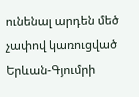ունենալ արդեն մեծ չափով կառուցված Երևան-Գյումրի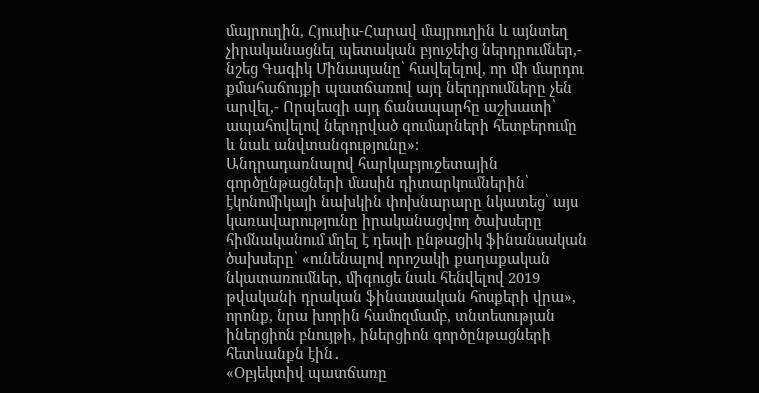մայրուղին, Հյուսիս-Հարավ մայրուղին և այնտեղ չիրականացնել պետական բյուջեից ներդրումներ,- նշեց Գագիկ Մինասյանը՝ հավելելով, որ մի մարդու քմահաճույքի պատճառով այդ ներդրումները չեն արվել,- Որպեսզի այդ ճանապարհը աշխատի՝ ապահովելով ներդրված գումարների հետբերումը և նաև անվտանգությունը»։
Անդրադառնալով հարկաբյուջետային գործընթացների մասին դիտարկումներին՝ էկոնոմիկայի նախկին փոխնարարը նկատեց՝ այս կառավարությունը իրականացվող ծախսերը հիմնականում մղել է դեպի ընթացիկ ֆինանսական ծախսերը՝ «ունենալով որոշակի քաղաքական նկատառումներ, միգուցե նաև հենվելով 2019 թվականի դրական ֆինասսական հոսքերի վրա», որոնք, նրա խորին համոզմամբ, տնտեսության իներցիոն բնույթի, իներցիոն գործընթացների հետևանքն էին․
«Օբյեկտիվ պատճառը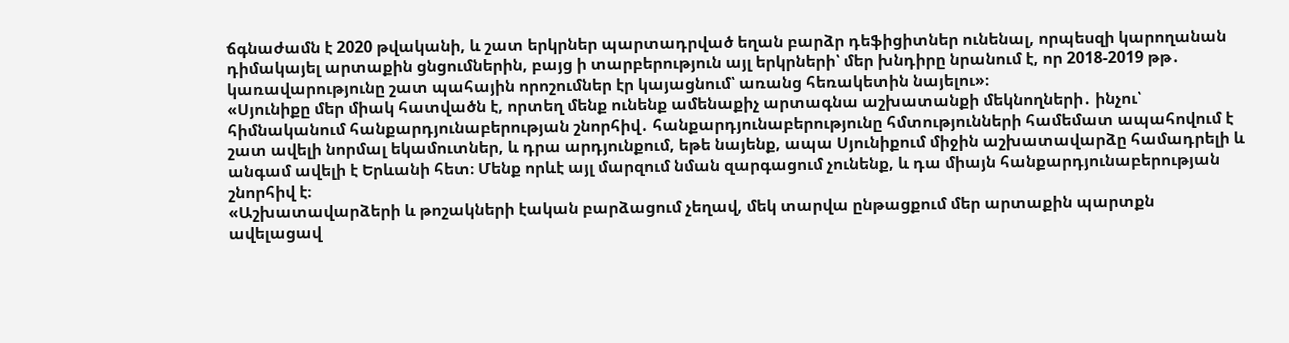ճգնաժամն է 2020 թվականի, և շատ երկրներ պարտադրված եղան բարձր դեֆիցիտներ ունենալ, որպեսզի կարողանան դիմակայել արտաքին ցնցումներին, բայց ի տարբերություն այլ երկրների՝ մեր խնդիրը նրանում է, որ 2018-2019 թթ․ կառավարությունը շատ պահային որոշումներ էր կայացնում՝ առանց հեռակետին նայելու»։
«Սյունիքը մեր միակ հատվածն է, որտեղ մենք ունենք ամենաքիչ արտագնա աշխատանքի մեկնողների․ ինչու՝ հիմնականում հանքարդյունաբերության շնորհիվ․ հանքարդյունաբերությունը հմտությունների համեմատ ապահովում է շատ ավելի նորմալ եկամուտներ, և դրա արդյունքում, եթե նայենք, ապա Սյունիքում միջին աշխատավարձը համադրելի և անգամ ավելի է Երևանի հետ։ Մենք որևէ այլ մարզում նման զարգացում չունենք, և դա միայն հանքարդյունաբերության շնորհիվ է։
«Աշխատավարձերի և թոշակների էական բարձացում չեղավ, մեկ տարվա ընթացքում մեր արտաքին պարտքն ավելացավ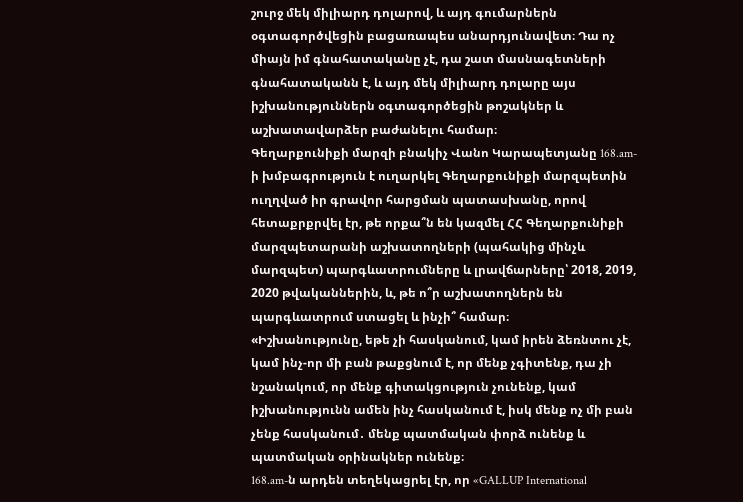շուրջ մեկ միլիարդ դոլարով, և այդ գումարներն օգտագործվեցին բացառապես անարդյունավետ։ Դա ոչ միայն իմ գնահատականը չէ, դա շատ մասնագետների գնահատականն է, և այդ մեկ միլիարդ դոլարը այս իշխանություններն օգտագործեցին թոշակներ և աշխատավարձեր բաժանելու համար։
Գեղարքունիքի մարզի բնակիչ Վանո Կարապետյանը 168.am-ի խմբագրություն է ուղարկել Գեղարքունիքի մարզպետին ուղղված իր գրավոր հարցման պատասխանը, որով հետաքրքրվել էր, թե որքա՞ն են կազմել ՀՀ Գեղարքունիքի մարզպետարանի աշխատողների (պահակից մինչև մարզպետ) պարգևատրումները և լրավճարները՝ 2018, 2019, 2020 թվականներին, և, թե ո՞ր աշխատողներն են պարգևատրում ստացել և ինչի՞ համար։
«Իշխանությունը, եթե չի հասկանում, կամ իրեն ձեռնտու չէ, կամ ինչ-որ մի բան թաքցնում է, որ մենք չգիտենք, դա չի նշանակում, որ մենք գիտակցություն չունենք, կամ իշխանությունն ամեն ինչ հասկանում է, իսկ մենք ոչ մի բան չենք հասկանում․ մենք պատմական փորձ ունենք և պատմական օրինակներ ունենք։
168.am-ն արդեն տեղեկացրել էր, որ «GALLUP International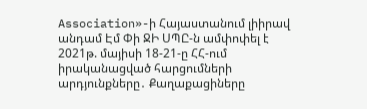Association»-ի Հայաստանում լիիրավ անդամ Էմ Փի ՋԻ ՍՊԸ-ն ամփոփել է 2021թ. մայիսի 18-21-ը ՀՀ-ում իրականացված հարցումների արդյունքները․ Քաղաքացիները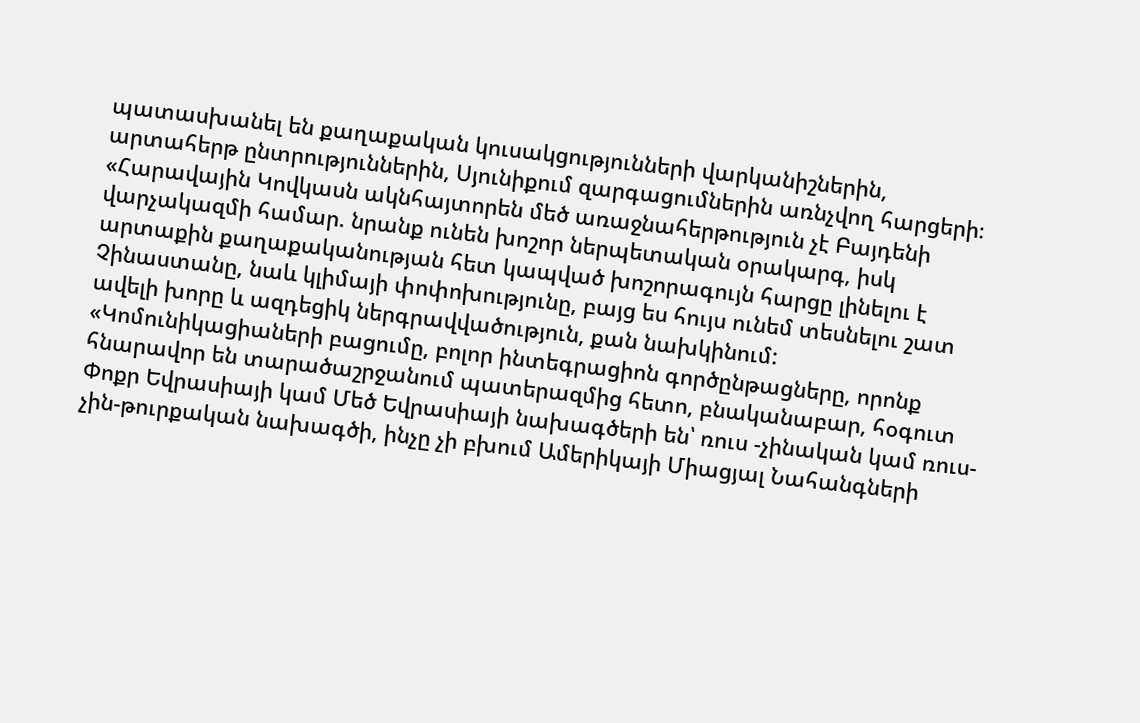պատասխանել են քաղաքական կուսակցությունների վարկանիշներին, արտահերթ ընտրություններին, Սյունիքում զարգացումներին առնչվող հարցերի։
«Հարավային Կովկասն ակնհայտորեն մեծ առաջնահերթություն չէ Բայդենի վարչակազմի համար. նրանք ունեն խոշոր ներպետական օրակարգ, իսկ արտաքին քաղաքականության հետ կապված խոշորագույն հարցը լինելու է Չինաստանը, նաև կլիմայի փոփոխությունը, բայց ես հույս ունեմ տեսնելու շատ ավելի խորը և ազդեցիկ ներգրավվածություն, քան նախկինում:
«Կոմունիկացիաների բացումը, բոլոր ինտեգրացիոն գործընթացները, որոնք հնարավոր են տարածաշրջանում պատերազմից հետո, բնականաբար, հօգուտ Փոքր Եվրասիայի կամ Մեծ Եվրասիայի նախագծերի են՝ ռուս -չինական կամ ռուս-չին-թուրքական նախագծի, ինչը չի բխում Ամերիկայի Միացյալ Նահանգների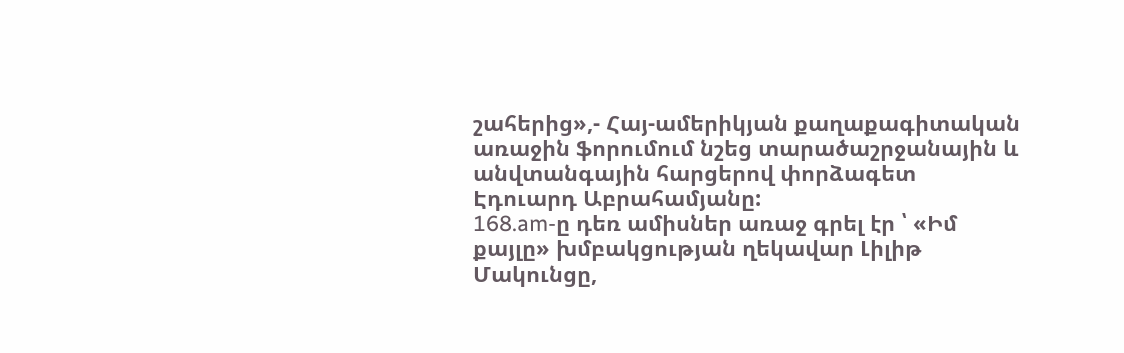շահերից»,- Հայ-ամերիկյան քաղաքագիտական առաջին ֆորումում նշեց տարածաշրջանային և անվտանգային հարցերով փորձագետ Էդուարդ Աբրահամյանը:
168.am-ը դեռ ամիսներ առաջ գրել էր ՝ «Իմ քայլը» խմբակցության ղեկավար Լիլիթ Մակունցը,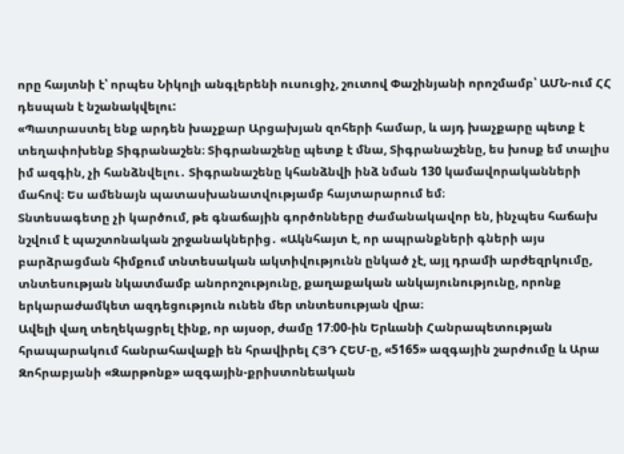որը հայտնի է՝ որպես Նիկոլի անգլերենի ուսուցիչ, շուտով Փաշինյանի որոշմամբ՝ ԱՄՆ-ում ՀՀ դեսպան է նշանակվելու:
«Պատրաստել ենք արդեն խաչքար Արցախյան զոհերի համար, և այդ խաչքարը պետք է տեղափոխենք Տիգրանաշեն։ Տիգրանաշենը պետք է մնա, Տիգրանաշենը, ես խոսք եմ տալիս իմ ազգին, չի հանձնվելու․ Տիգրանաշենը կհանձնվի ինձ նման 130 կամավորականների մահով։ Ես ամենայն պատասխանատվությամբ հայտարարում եմ։
Տնտեսագետը չի կարծում, թե գնաճային գործոնները ժամանակավոր են, ինչպես հաճախ նշվում է պաշտոնական շրջանակներից․ «Ակնհայտ է, որ ապրանքների գների այս բարձրացման հիմքում տնտեսական ակտիվությունն ընկած չէ, այլ դրամի արժեզրկումը, տնտեսության նկատմամբ անորոշությունը, քաղաքական անկայունությունը, որոնք երկարաժամկետ ազդեցություն ունեն մեր տնտեսության վրա։
Ավելի վաղ տեղեկացրել էինք, որ այսօր, ժամը 17։00-ին Երևանի Հանրապետության հրապարակում հանրահավաքի են հրավիրել ՀՅԴ ՀԵՄ-ը, «5165» ազգային շարժումը և Արա Զոհրաբյանի «Զարթոնք» ազգային-քրիստոնեական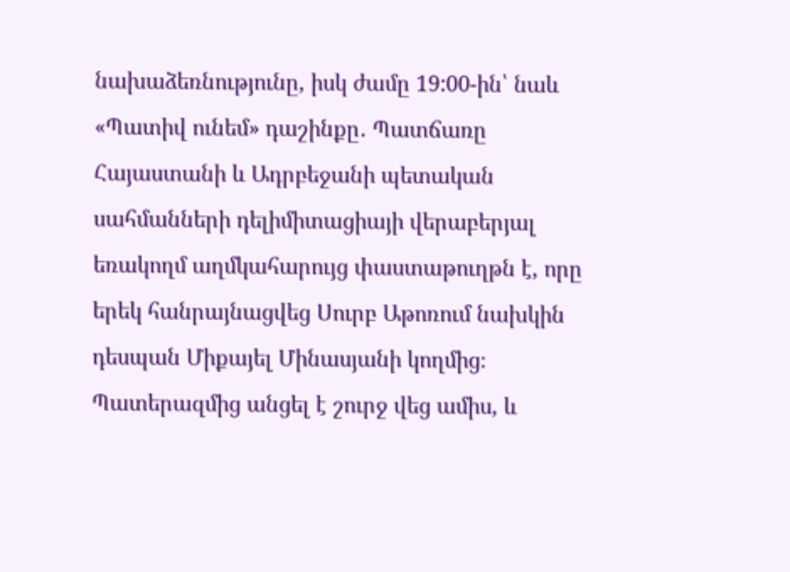նախաձեռնությունը, իսկ ժամը 19:00-ին՝ նաև «Պատիվ ունեմ» դաշինքը․ Պատճառը Հայաստանի և Ադրբեջանի պետական սահմանների դելիմիտացիայի վերաբերյալ եռակողմ աղմկահարույց փաստաթուղթն է, որը երեկ հանրայնացվեց Սուրբ Աթոռում նախկին դեսպան Միքայել Մինասյանի կողմից։
Պատերազմից անցել է շուրջ վեց ամիս, և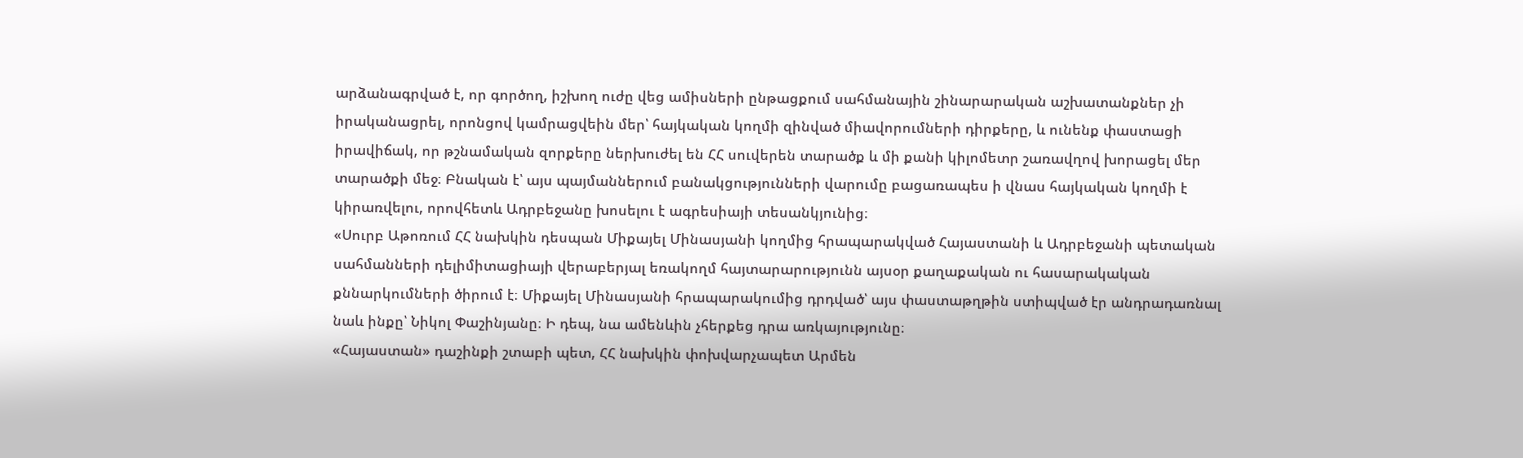արձանագրված է, որ գործող, իշխող ուժը վեց ամիսների ընթացքում սահմանային շինարարական աշխատանքներ չի իրականացրել, որոնցով կամրացվեին մեր՝ հայկական կողմի զինված միավորումների դիրքերը, և ունենք փաստացի իրավիճակ, որ թշնամական զորքերը ներխուժել են ՀՀ սուվերեն տարածք և մի քանի կիլոմետր շառավղով խորացել մեր տարածքի մեջ։ Բնական է՝ այս պայմաններում բանակցությունների վարումը բացառապես ի վնաս հայկական կողմի է կիրառվելու, որովհետև Ադրբեջանը խոսելու է ագրեսիայի տեսանկյունից։
«Սուրբ Աթոռում ՀՀ նախկին դեսպան Միքայել Մինասյանի կողմից հրապարակված Հայաստանի և Ադրբեջանի պետական սահմանների դելիմիտացիայի վերաբերյալ եռակողմ հայտարարությունն այսօր քաղաքական ու հասարակական քննարկումների ծիրում է։ Միքայել Մինասյանի հրապարակումից դրդված՝ այս փաստաթղթին ստիպված էր անդրադառնալ նաև ինքը՝ Նիկոլ Փաշինյանը։ Ի դեպ, նա ամենևին չհերքեց դրա առկայությունը։
«Հայաստան» դաշինքի շտաբի պետ, ՀՀ նախկին փոխվարչապետ Արմեն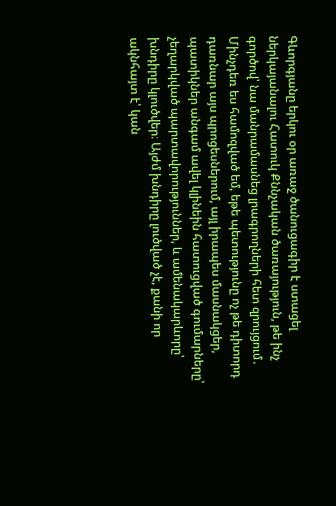Գևորգյանը երկու օր առաջ ծանուցագիր է ստացել ներկայանալու Հատուկ Քննչական ծառայություն, թե ինչ գործով՝ նա մանրամասնեց լրագրողների հետ զրույցում․
Մինչդեռ ես համոզված եմ, եթե պետությունը ոչ թե դիտորդ դառնար այս պրոցեսներում, այլ իրապես մասնակցեր, պատիկներ անգամ ավել կլինեին հատուցված գումարները՝ չեղարկված պարտավորություններ, և ամենակարևորը՝ խնդիրը կլուծվեր։ Այժմ խնդիրը լուծված չէ, քանի որ ակնհայտ է՝ կան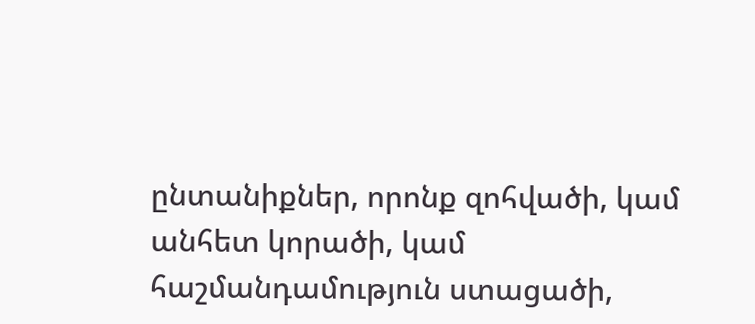ընտանիքներ, որոնք զոհվածի, կամ անհետ կորածի, կամ հաշմանդամություն ստացածի,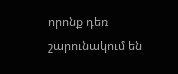որոնք դեռ շարունակում են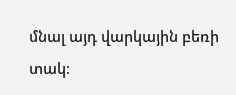մնալ այդ վարկային բեռի տակ։